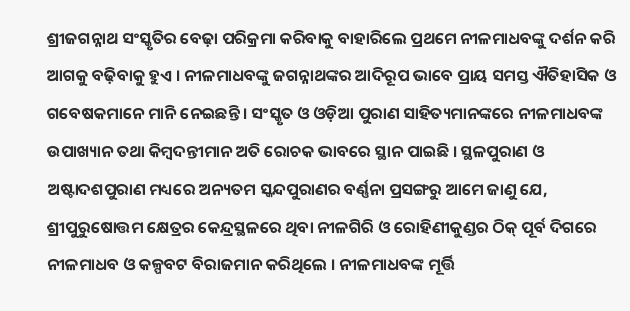ଶ୍ରୀଜଗନ୍ନାଥ ସଂସ୍କୃତିର ବେଢ଼ା ପରିକ୍ରମା କରିବାକୁ ବାହାରିଲେ ପ୍ରଥମେ ନୀଳମାଧବଙ୍କୁ ଦର୍ଶନ କରି ଆଗକୁ ବଢ଼ିବାକୁ ହୁଏ । ନୀଳମାଧବଙ୍କୁ ଜଗନ୍ନାଥଙ୍କର ଆଦିରୂପ ଭାବେ ପ୍ରାୟ ସମସ୍ତ ଐତିହାସିକ ଓ ଗବେଷକମାନେ ମାନି ନେଇଛନ୍ତି । ସଂସ୍କୃତ ଓ ଓଡ଼ିଆ ପୁରାଣ ସାହିତ୍ୟମାନଙ୍କରେ ନୀଳମାଧବଙ୍କ ଉପାଖ୍ୟାନ ତଥା କିମ୍ବଦନ୍ତୀମାନ ଅତି ରୋଚକ ଭାବରେ ସ୍ଥାନ ପାଇଛି । ସ୍ଥଳପୁରାଣ ଓ ଅଷ୍ଟାଦଶପୁରାଣ ମଧ୍ୟରେ ଅନ୍ୟତମ ସ୍କନ୍ଦପୁରାଣର ବର୍ଣ୍ଣନା ପ୍ରସଙ୍ଗରୁ ଆମେ ଜାଣୁ ଯେ, ଶ୍ରୀପୁରୁଷୋତ୍ତମ କ୍ଷେତ୍ରର କେନ୍ଦ୍ରସ୍ଥଳରେ ଥିବା ନୀଳଗିରି ଓ ରୋହିଣୀକୁଣ୍ଡର ଠିକ୍‌ ପୂର୍ବ ଦିଗରେ ନୀଳମାଧବ ଓ କଳ୍ପବଟ ବିରାଜମାନ କରିଥିଲେ । ନୀଳମାଧବଙ୍କ ମୂର୍ତ୍ତି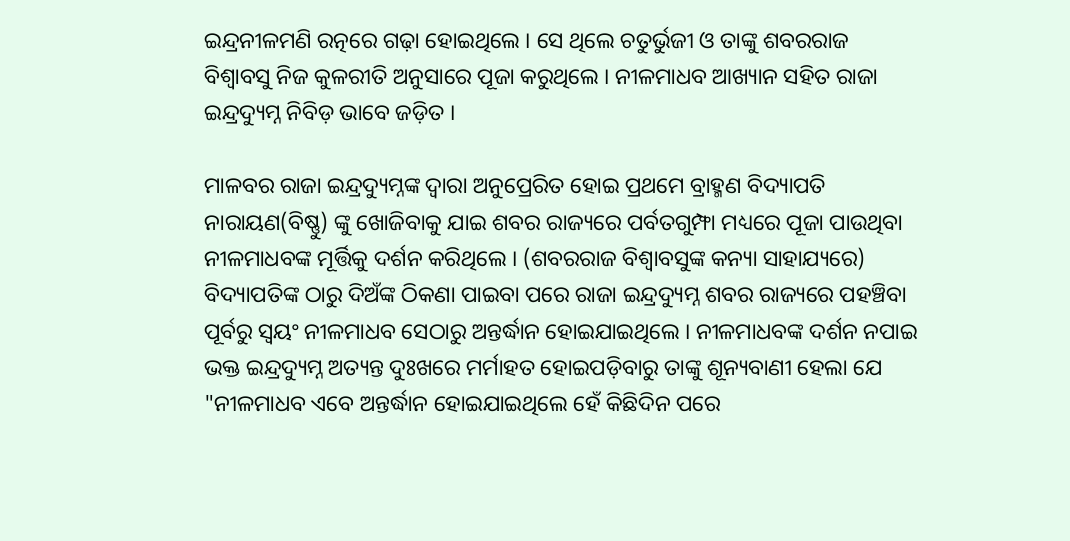ଇନ୍ଦ୍ରନୀଳମଣି ରତ୍ନରେ ଗଢ଼ା ହୋଇଥିଲେ । ସେ ଥିଲେ ଚତୁର୍ଭୁଜୀ ଓ ତାଙ୍କୁ ଶବରରାଜ ବିଶ୍ୱାବସୁ ନିଜ କୁଳରୀତି ଅନୁସାରେ ପୂଜା କରୁଥିଲେ । ନୀଳମାଧବ ଆଖ୍ୟାନ ସହିତ ରାଜା ଇନ୍ଦ୍ରଦ୍ୟୁମ୍ନ ନିବିଡ଼ ଭାବେ ଜଡ଼ିତ ।

ମାଳବର ରାଜା ଇନ୍ଦ୍ରଦ୍ୟୁମ୍ନଙ୍କ ଦ୍ୱାରା ଅନୁପ୍ରେରିତ ହୋଇ ପ୍ରଥମେ ବ୍ରାହ୍ମଣ ବିଦ୍ୟାପତି ନାରାୟଣ(ବିଷ୍ଣୁ) ଙ୍କୁ ଖୋଜିବାକୁ ଯାଇ ଶବର ରାଜ୍ୟରେ ପର୍ବତଗୁମ୍ଫା ମଧ୍ୟରେ ପୂଜା ପାଉଥିବା ନୀଳମାଧବଙ୍କ ମୂର୍ତ୍ତିକୁ ଦର୍ଶନ କରିଥିଲେ । (ଶବରରାଜ ବିଶ୍ୱାବସୁଙ୍କ କନ୍ୟା ସାହାଯ୍ୟରେ) ବିଦ୍ୟାପତିଙ୍କ ଠାରୁ ଦିଅଁଙ୍କ ଠିକଣା ପାଇବା ପରେ ରାଜା ଇନ୍ଦ୍ରଦ୍ୟୁମ୍ନ ଶବର ରାଜ୍ୟରେ ପହଞ୍ଚିବା ପୂର୍ବରୁ ସ୍ୱୟଂ ନୀଳମାଧବ ସେଠାରୁ ଅନ୍ତର୍ଦ୍ଧାନ ହୋଇଯାଇଥିଲେ । ନୀଳମାଧବଙ୍କ ଦର୍ଶନ ନପାଇ ଭକ୍ତ ଇନ୍ଦ୍ରଦ୍ୟୁମ୍ନ ଅତ୍ୟନ୍ତ ଦୁଃଖରେ ମର୍ମାହତ ହୋଇପଡ଼ିବାରୁ ତାଙ୍କୁ ଶୂନ୍ୟବାଣୀ ହେଲା ଯେ "ନୀଳମାଧବ ଏବେ ଅନ୍ତର୍ଦ୍ଧାନ ହୋଇଯାଇଥିଲେ ହେଁ କିଛିଦିନ ପରେ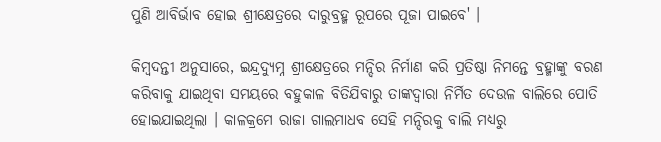ପୁଣି ଆବିର୍ଭାବ ହୋଇ ଶ୍ରୀକ୍ଷେତ୍ରରେ ଦାରୁବ୍ରହ୍ମ ରୂପରେ ପୂଜା ପାଇବେ' ।

କିମ୍ବଦନ୍ତୀ ଅନୁସାରେ, ଇନ୍ଦ୍ରଦ୍ୟୁମ୍ନ ଶ୍ରୀକ୍ଷେତ୍ରରେ ମନ୍ଦିର ନିର୍ମାଣ କରି ପ୍ରତିଷ୍ଠା ନିମନ୍ତେ ବ୍ରହ୍ମାଙ୍କୁ ବରଣ କରିବାକୁ ଯାଇଥିବା ସମୟରେ ବହୁକାଳ ବିତିଯିବାରୁ ତାଙ୍କଦ୍ୱାରା ନିର୍ମିତ ଦେଉଳ ବାଲିରେ ପୋତି ହୋଇଯାଇଥିଲା । କାଳକ୍ରମେ ରାଜା ଗାଲମାଧବ ସେହି ମନ୍ଦିରକୁ ବାଲି ମଧ୍ୟରୁ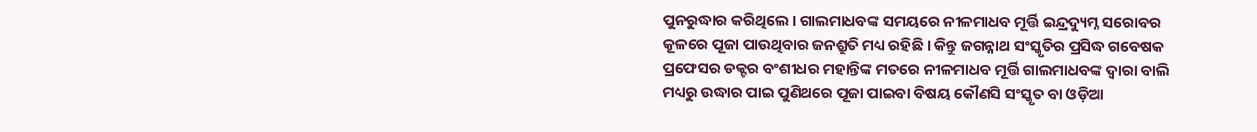ପୁନରୁଦ୍ଧାର କରିଥିଲେ । ଗାଲମାଧବଙ୍କ ସମୟରେ ନୀଳମାଧବ ମୂର୍ତ୍ତି ଇନ୍ଦ୍ରଦ୍ୟୁମ୍ନ ସରୋବର କୂଳରେ ପୂଜା ପାଉଥିବାର ଜନଶ୍ରୁତି ମଧ୍ୟ ରହିଛି । କିନ୍ତୁ ଜଗନ୍ନାଥ ସଂସ୍କୃତିର ପ୍ରସିଦ୍ଧ ଗବେଷକ ପ୍ରଫେସର ଡକ୍ଟର ବଂଶୀଧର ମହାନ୍ତିଙ୍କ ମତରେ ନୀଳମାଧବ ମୂର୍ତ୍ତି ଗାଲମାଧବଙ୍କ ଦ୍ୱାରା ବାଲି ମଧ୍ୟରୁ ଉଦ୍ଧାର ପାଇ ପୁଣିଥରେ ପୂଜା ପାଇବା ବିଷୟ କୌଣସି ସଂସ୍କୃତ ବା ଓଡ଼ିଆ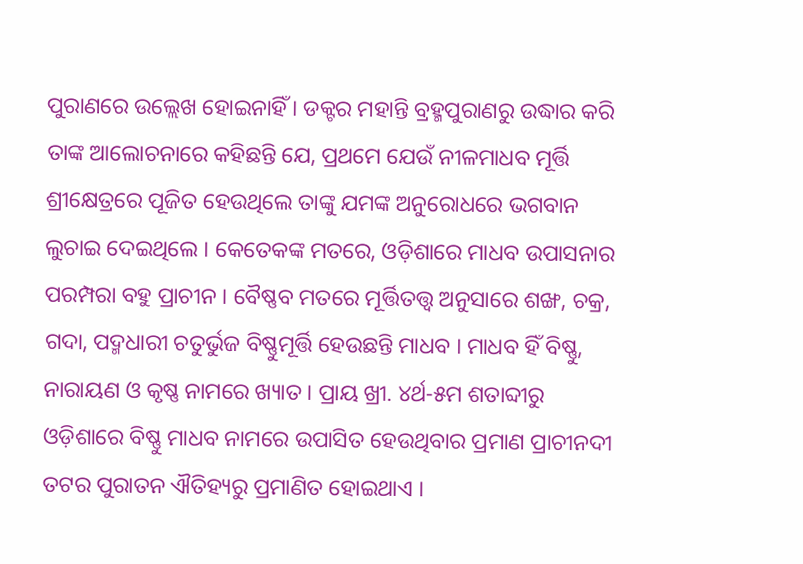ପୁରାଣରେ ଉଲ୍ଲେଖ ହୋଇନାହିଁ । ଡକ୍ଟର ମହାନ୍ତି ବ୍ରହ୍ମପୁରାଣରୁ ଉଦ୍ଧାର କରି ତାଙ୍କ ଆଲୋଚନାରେ କହିଛନ୍ତି ଯେ, ପ୍ରଥମେ ଯେଉଁ ନୀଳମାଧବ ମୂର୍ତ୍ତି ଶ୍ରୀକ୍ଷେତ୍ରରେ ପୂଜିତ ହେଉଥିଲେ ତାଙ୍କୁ ଯମଙ୍କ ଅନୁରୋଧରେ ଭଗବାନ ଲୁଚାଇ ଦେଇଥିଲେ । କେତେକଙ୍କ ମତରେ, ଓଡ଼ିଶାରେ ମାଧବ ଉପାସନାର ପରମ୍ପରା ବହୁ ପ୍ରାଚୀନ । ବୈଷ୍ଣବ ମତରେ ମୂର୍ତ୍ତିତତ୍ତ୍ୱ ଅନୁସାରେ ଶଙ୍ଖ, ଚକ୍ର, ଗଦା, ପଦ୍ମଧାରୀ ଚତୁର୍ଭୁଜ ବିଷ୍ଣୁମୂର୍ତ୍ତି ହେଉଛନ୍ତି ମାଧବ । ମାଧବ ହିଁ ବିଷ୍ଣୁ, ନାରାୟଣ ଓ କୃଷ୍ଣ ନାମରେ ଖ୍ୟାତ । ପ୍ରାୟ ଖ୍ରୀ. ୪ର୍ଥ-୫ମ ଶତାବ୍ଦୀରୁ ଓଡ଼ିଶାରେ ବିଷ୍ଣୁ ମାଧବ ନାମରେ ଉପାସିତ ହେଉଥିବାର ପ୍ରମାଣ ପ୍ରାଚୀନଦୀ ତଟର ପୁରାତନ ଐତିହ୍ୟରୁ ପ୍ରମାଣିତ ହୋଇଥାଏ ।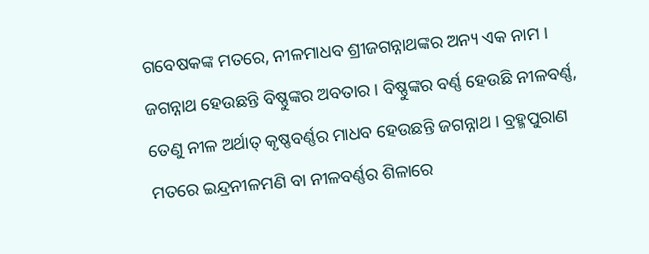ଗବେଷକଙ୍କ ମତରେ, ନୀଳମାଧବ ଶ୍ରୀଜଗନ୍ନାଥଙ୍କର ଅନ୍ୟ ଏକ ନାମ । ଜଗନ୍ନାଥ ହେଉଛନ୍ତି ବିଷ୍ଣୁଙ୍କର ଅବତାର । ବିଷ୍ଣୁଙ୍କର ବର୍ଣ୍ଣ ହେଉଛି ନୀଳବର୍ଣ୍ଣ, ତେଣୁ ନୀଳ ଅର୍ଥାତ୍‌ କୃଷ୍ଣବର୍ଣ୍ଣର ମାଧବ ହେଉଛନ୍ତି ଜଗନ୍ନାଥ । ବ୍ରହ୍ମପୁରାଣ ମତରେ ଇନ୍ଦ୍ରନୀଳମଣି ବା ନୀଳବର୍ଣ୍ଣର ଶିଳାରେ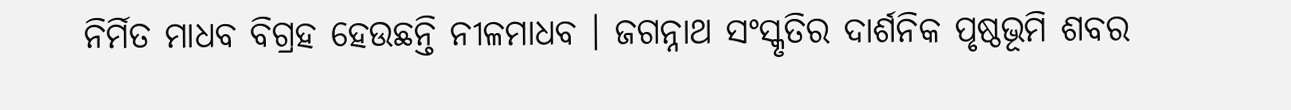ନିର୍ମିତ ମାଧବ ବିଗ୍ରହ ହେଉଛନ୍ତି ନୀଳମାଧବ । ଜଗନ୍ନାଥ ସଂସ୍କୃତିର ଦାର୍ଶନିକ ପୃଷ୍ଠଭୂମି ଶବର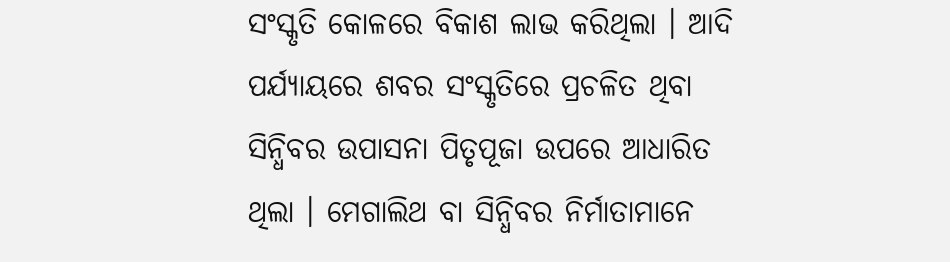ସଂସ୍କୃତି କୋଳରେ ବିକାଶ ଲାଭ କରିଥିଲା । ଆଦି ପର୍ଯ୍ୟାୟରେ ଶବର ସଂସ୍କୃତିରେ ପ୍ରଚଳିତ ଥିବା ସିନ୍ଧିବର ଉପାସନା ପିତୃପୂଜା ଉପରେ ଆଧାରିତ ଥିଲା । ମେଗାଲିଥ ବା ସିନ୍ଧିବର ନିର୍ମାତାମାନେ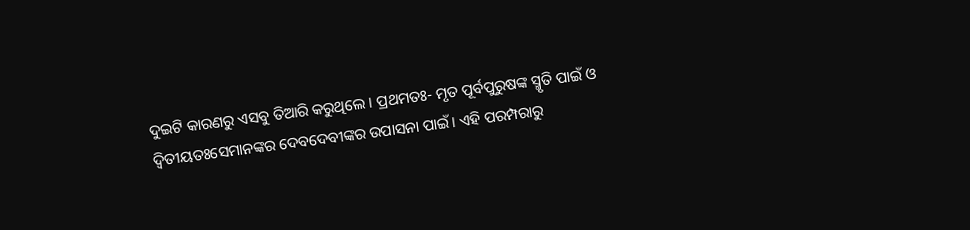ଦୁଇଟି କାରଣରୁ ଏସବୁ ତିଆରି କରୁଥିଲେ । ପ୍ରଥମତଃ- ମୃତ ପୂର୍ବପୁରୁଷଙ୍କ ସ୍ମୃତି ପାଇଁ ଓ ଦ୍ୱିତୀୟତଃସେମାନଙ୍କର ଦେବଦେବୀଙ୍କର ଉପାସନା ପାଇଁ । ଏହି ପରମ୍ପରାରୁ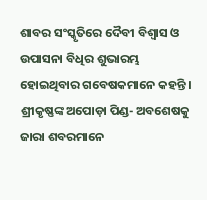ଶାବର ସଂସ୍କୃତିରେ ଦୈବୀ ବିଶ୍ୱାସ ଓ ଉପାସନା ବିଧିର ଶୁଭାରମ୍ଭ ହୋଇଥିବାର ଗବେଷକମାନେ କହନ୍ତି । ଶ୍ରୀକୃଷ୍ଣଙ୍କ ଅପୋଡ଼ା ପିଣ୍ଡ- ଅବଶେଷକୁ ଜାରା ଶବରମାନେ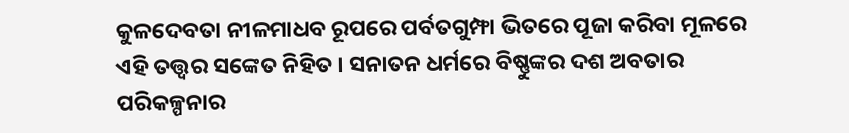କୁଳଦେବତା ନୀଳମାଧବ ରୂପରେ ପର୍ବତଗୁମ୍ଫା ଭିତରେ ପୂଜା କରିବା ମୂଳରେ ଏହି ତତ୍ତ୍ୱର ସଙ୍କେତ ନିହିତ । ସନାତନ ଧର୍ମରେ ବିଷ୍ଣୁଙ୍କର ଦଶ ଅବତାର ପରିକଳ୍ପନାର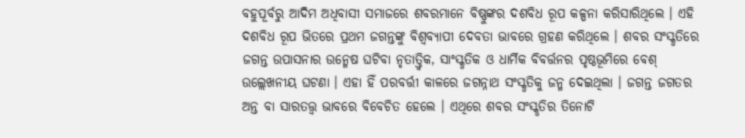ବହୁପୂର୍ବରୁ ଆଦିମ ଅଧିବାସୀ ସମାଜରେ ଶବରମାନେ ବିଷ୍ଣୁଙ୍କର ଦଶବିଧ ରୂପ କଳ୍ପନା କରିସାରିଥିଲେ । ଏହି ଦଶବିଧ ରୂପ ଭିତରେ ପ୍ରଥମ ଜଗନ୍ତଙ୍କୁ ବିଶ୍ୱବ୍ୟାପୀ ଦେବତା ଭାବରେ ଗ୍ରହଣ କରିଥିଲେ । ଶବର ସଂସ୍କୃତିରେ ଜଗନ୍ତ ଉପାସନାର ଉନ୍ମେଷ ଘଟିବା ନୃତାତ୍ତ୍ୱିକ, ସାଂସ୍କୃତିକ ଓ ଧାର୍ମିକ ବିବର୍ତ୍ତନର ପୃଷ୍ଠଭୂମିରେ ବେଶ୍‌ ଉଲ୍ଲେଖନୀୟ ଘଟଣା । ଏହା ହିଁ ପରବର୍ତ୍ତୀ କାଳରେ ଜଗନ୍ନାଥ ସଂସ୍କୃତିକୁ ଜନ୍ମ ଦେଇଥିଲା । ଜଗନ୍ତ ଜଗତର ଅନ୍ତ ବା ସାରତତ୍ତ୍ୱ ଭାବରେ ବିବେଚିତ ହେଲେ । ଏଥିରେ ଶବର ସଂସ୍କୃତିର ତିନୋଟି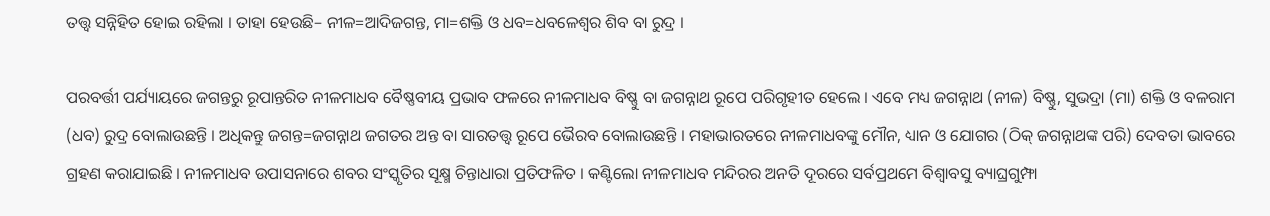ତତ୍ତ୍ୱ ସନ୍ନିହିତ ହୋଇ ରହିଲା । ତାହା ହେଉଛି– ନୀଳ=ଆଦିଜଗନ୍ତ, ମା=ଶକ୍ତି ଓ ଧବ=ଧବଳେଶ୍ୱର ଶିବ ବା ରୁଦ୍ର ।

ପରବର୍ତ୍ତୀ ପର୍ଯ୍ୟାୟରେ ଜଗନ୍ତରୁ ରୂପାନ୍ତରିତ ନୀଳମାଧବ ବୈଷ୍ଣବୀୟ ପ୍ରଭାବ ଫଳରେ ନୀଳମାଧବ ବିଷ୍ଣୁ ବା ଜଗନ୍ନାଥ ରୂପେ ପରିଗୃହୀତ ହେଲେ । ଏବେ ମଧ୍ୟ ଜଗନ୍ନାଥ (ନୀଳ) ବିଷ୍ଣୁ, ସୁଭଦ୍ରା (ମା) ଶକ୍ତି ଓ ବଳରାମ (ଧବ) ରୁଦ୍ର ବୋଲାଉଛନ୍ତି । ଅଧିକନ୍ତୁ ଜଗନ୍ତ=ଜଗନ୍ନାଥ ଜଗତର ଅନ୍ତ ବା ସାରତତ୍ତ୍ୱ ରୂପେ ଭୈରବ ବୋଲାଉଛନ୍ତି । ମହାଭାରତରେ ନୀଳମାଧବଙ୍କୁ ମୌନ, ଧ୍ୟାନ ଓ ଯୋଗର (ଠିକ୍‌ ଜଗନ୍ନାଥଙ୍କ ପରି) ଦେବତା ଭାବରେ ଗ୍ରହଣ କରାଯାଇଛି । ନୀଳମାଧବ ଉପାସନାରେ ଶବର ସଂସ୍କୃତିର ସୂକ୍ଷ୍ମ ଚିନ୍ତାଧାରା ପ୍ରତିଫଳିତ । କଣ୍ଟିଲୋ ନୀଳମାଧବ ମନ୍ଦିରର ଅନତି ଦୂରରେ ସର୍ବପ୍ରଥମେ ବିଶ୍ୱାବସୁ ବ୍ୟାଘ୍ରଗୁମ୍ଫା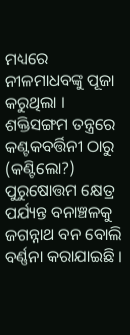ମଧ୍ୟରେ ନୀଳମାଧବଙ୍କୁ ପୂଜା କରୁଥିଲା । ଶକ୍ତିସଙ୍ଗମ ତନ୍ତ୍ରରେ କଣ୍ଟକବର୍ତ୍ତିନୀ ଠାରୁ (କଣ୍ଟିଲୋ?) ପୁରୁଷୋତ୍ତମ କ୍ଷେତ୍ର ପର୍ଯ୍ୟନ୍ତ ବନାଞ୍ଚଳକୁ ଜଗନ୍ନାଥ ବନ ବୋଲି ବର୍ଣ୍ଣନା କରାଯାଇଛି ।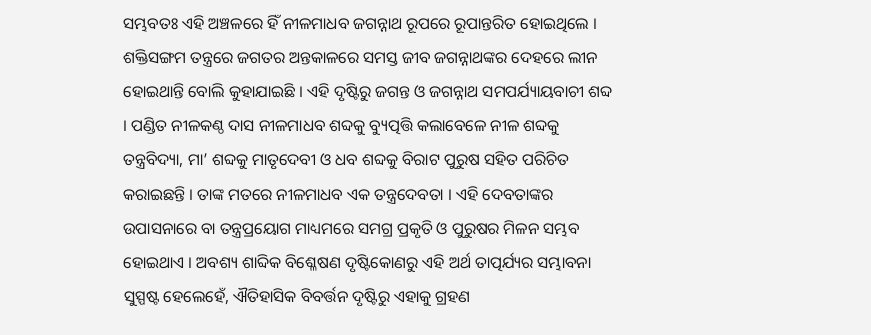ସମ୍ଭବତଃ ଏହି ଅଞ୍ଚଳରେ ହିଁ ନୀଳମାଧବ ଜଗନ୍ନାଥ ରୂପରେ ରୂପାନ୍ତରିତ ହୋଇଥିଲେ । ଶକ୍ତିସଙ୍ଗମ ତନ୍ତ୍ରରେ ଜଗତର ଅନ୍ତକାଳରେ ସମସ୍ତ ଜୀବ ଜଗନ୍ନାଥଙ୍କର ଦେହରେ ଲୀନ ହୋଇଥାନ୍ତି ବୋଲି କୁହାଯାଇଛି । ଏହି ଦୃଷ୍ଟିରୁ ଜଗନ୍ତ ଓ ଜଗନ୍ନାଥ ସମପର୍ଯ୍ୟାୟବାଚୀ ଶବ୍ଦ । ପଣ୍ଡିତ ନୀଳକଣ୍ଠ ଦାସ ନୀଳମାଧବ ଶବ୍ଦକୁ ବ୍ୟୁତ୍ପତ୍ତି କଲାବେଳେ ନୀଳ ଶବ୍ଦକୁ ତନ୍ତ୍ରବିଦ୍ୟା, ମା’ ଶବ୍ଦକୁ ମାତୃଦେବୀ ଓ ଧବ ଶବ୍ଦକୁ ବିରାଟ ପୁରୁଷ ସହିତ ପରିଚିତ କରାଇଛନ୍ତି । ତାଙ୍କ ମତରେ ନୀଳମାଧବ ଏକ ତନ୍ତ୍ରଦେବତା । ଏହି ଦେବତାଙ୍କର ଉପାସନାରେ ବା ତନ୍ତ୍ରପ୍ରୟୋଗ ମାଧ୍ୟମରେ ସମଗ୍ର ପ୍ରକୃତି ଓ ପୁରୁଷର ମିଳନ ସମ୍ଭବ ହୋଇଥାଏ । ଅବଶ୍ୟ ଶାବ୍ଦିକ ବିଶ୍ଳେଷଣ ଦୃଷ୍ଟିକୋଣରୁ ଏହି ଅର୍ଥ ତାତ୍ପର୍ଯ୍ୟର ସମ୍ଭାବନା ସୁସ୍ପଷ୍ଟ ହେଲେହେଁ, ଐତିହାସିକ ବିବର୍ତ୍ତନ ଦୃଷ୍ଟିରୁ ଏହାକୁ ଗ୍ରହଣ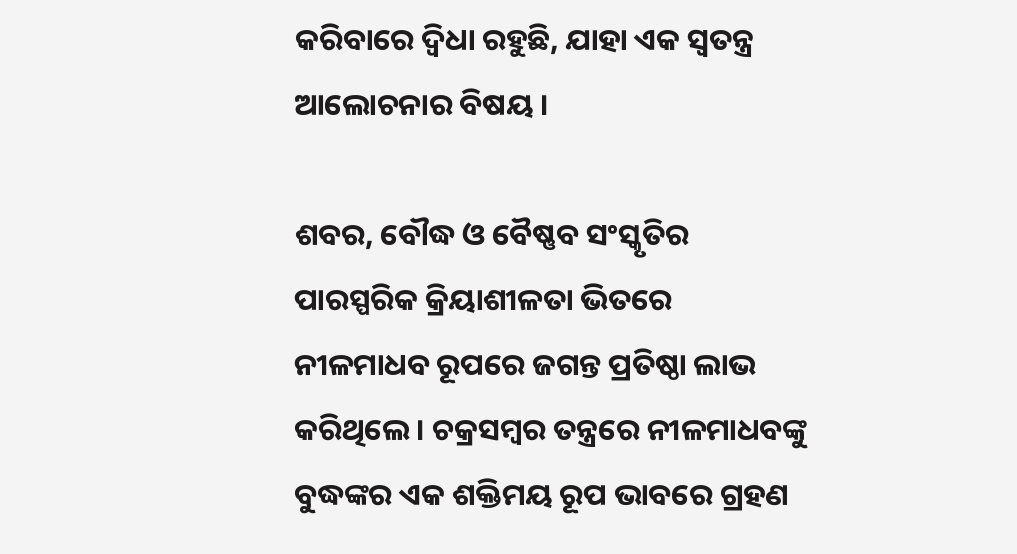କରିବାରେ ଦ୍ୱିଧା ରହୁଛି, ଯାହା ଏକ ସ୍ୱତନ୍ତ୍ର ଆଲୋଚନାର ବିଷୟ ।

ଶବର, ବୌଦ୍ଧ ଓ ବୈଷ୍ଣବ ସଂସ୍କୃତିର ପାରସ୍ପରିକ କ୍ରିୟାଶୀଳତା ଭିତରେ ନୀଳମାଧବ ରୂପରେ ଜଗନ୍ତ ପ୍ରତିଷ୍ଠା ଲାଭ କରିଥିଲେ । ଚକ୍ରସମ୍ବର ତନ୍ତ୍ରରେ ନୀଳମାଧବଙ୍କୁ ବୁଦ୍ଧଙ୍କର ଏକ ଶକ୍ତିମୟ ରୂପ ଭାବରେ ଗ୍ରହଣ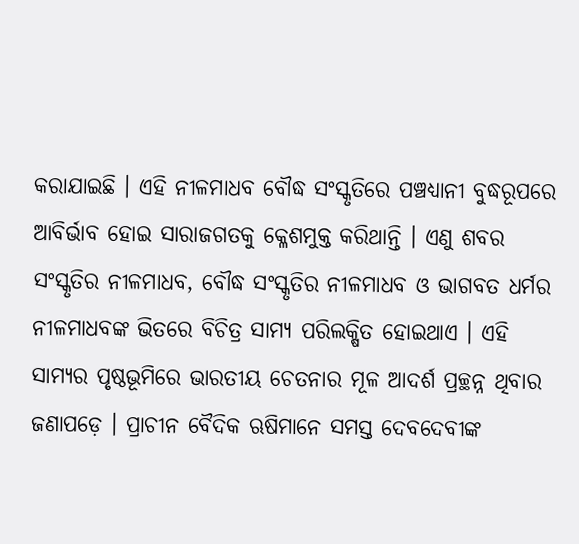କରାଯାଇଛି । ଏହି ନୀଳମାଧବ ବୌଦ୍ଧ ସଂସ୍କୃତିରେ ପଞ୍ଚଧ୍ୟାନୀ ବୁଦ୍ଧରୂପରେ ଆବିର୍ଭାବ ହୋଇ ସାରାଜଗତକୁ କ୍ଳେଶମୁକ୍ତ କରିଥାନ୍ତି । ଏଣୁ ଶବର ସଂସ୍କୃତିର ନୀଳମାଧବ, ବୌଦ୍ଧ ସଂସ୍କୃତିର ନୀଳମାଧବ ଓ ଭାଗବତ ଧର୍ମର ନୀଳମାଧବଙ୍କ ଭିତରେ ବିଚିତ୍ର ସାମ୍ୟ ପରିଲକ୍ଷିତ ହୋଇଥାଏ । ଏହି ସାମ୍ୟର ପୃଷ୍ଠଭୂମିରେ ଭାରତୀୟ ଚେତନାର ମୂଳ ଆଦର୍ଶ ପ୍ରଚ୍ଛନ୍ନ ଥିବାର ଜଣାପଡ଼େ । ପ୍ରାଚୀନ ବୈଦିକ ଋଷିମାନେ ସମସ୍ତ ଦେବଦେବୀଙ୍କ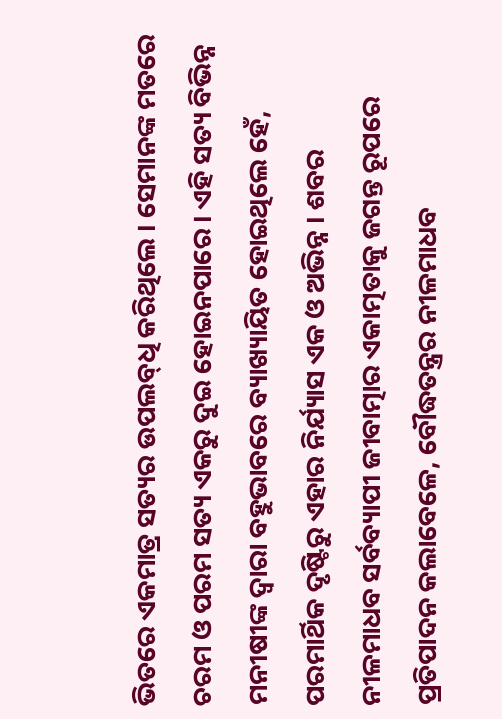ଭିତରେ ଏକମାତ୍ର ସତ୍ୟର ଉପଲବ୍‌ଧି କରିଥିଲେ । ସେମାନଙ୍କ ମତରେ ଚରମ ଓ ପରମ ସତ୍ୟ ଏକରୁ ଦୁଇ ହୋଇନପାରେ । ଏହି ସତ୍ୟ ବିଭିନ୍ନ ମନୀଷୀଙ୍କ ଦ୍ୱାରା ବହୁଭାବରେ ବ୍ୟାଖ୍ୟାୟିତ ହୋଇଥିଲେ ହେଁ, ପରମାର୍ଥିକ ଦୃଷ୍ଟିରୁ ଏହାର ନିର୍ଯ୍ୟାସ ଏକ ଓ ଅଭିନ୍ନ । ଶବର ନୀଳମାଧବ ସର୍ବବ୍ୟାପୀ ଜୀବାତ୍ମାର ଏକାତ୍ମତାକୁ ଜଗନ୍ତ ରୂପରେ ପ୍ରତିପାଦନ କଲାବେଳେ, ବୌଦ୍ଧତନ୍ତ୍ରର ନୀଳମାଧବ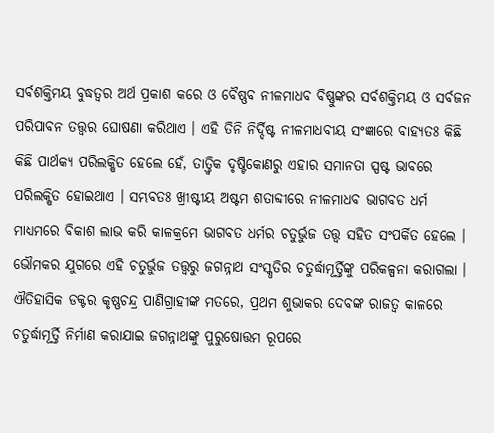ସର୍ବଶକ୍ତିମୟ ବୁଦ୍ଧତ୍ୱର ଅର୍ଥ ପ୍ରକାଶ କରେ ଓ ବୈଷ୍ଣବ ନୀଳମାଧବ ବିଷ୍ଣୁଙ୍କର ସର୍ବଶକ୍ତିମୟ ଓ ସର୍ବଜନ ପରିପାବନ ତତ୍ତ୍ୱର ଘୋଷଣା କରିଥାଏ । ଏହି ତିନି ନିର୍ଦ୍ଦିଷ୍ଟ ନୀଳମାଧବୀୟ ସଂଜ୍ଞାରେ ବାହ୍ୟତଃ କିଛି କିଛି ପାର୍ଥକ୍ୟ ପରିଲକ୍ଷିତ ହେଲେ ହେଁ, ତାତ୍ତ୍ୱିକ ଦୃଷ୍ଟିକୋଣରୁ ଏହାର ସମାନତା ସ୍ପଷ୍ଟ ଭାବରେ ପରିଲକ୍ଷିତ ହୋଇଥାଏ । ସମ୍ଭବତଃ ଖ୍ରୀଷ୍ଟୀୟ ଅଷ୍ଟମ ଶତାବ୍ଦୀରେ ନୀଳମାଧବ ଭାଗବତ ଧର୍ମ ମାଧ୍ୟମରେ ବିକାଶ ଲାଭ କରି କାଳକ୍ରମେ ଭାଗବତ ଧର୍ମର ଚତୁର୍ଭୁଜ ତତ୍ତ୍ୱ ସହିତ ସଂପର୍କିତ ହେଲେ । ଭୌମକର ଯୁଗରେ ଏହି ଚତୁର୍ଭୁଜ ତତ୍ତ୍ୱରୁ ଜଗନ୍ନାଥ ସଂସ୍କୃତିର ଚତୁର୍ଦ୍ଧାମୂର୍ତ୍ତିଙ୍କୁ ପରିକଳ୍ପନା କରାଗଲା । ଐତିହାସିକ ଡକ୍ଟର କୃଷ୍ଣଚନ୍ଦ୍ର ପାଣିଗ୍ରାହୀଙ୍କ ମତରେ, ପ୍ରଥମ ଶୁଭାକର ଦେବଙ୍କ ରାଜତ୍ୱ କାଳରେ ଚତୁର୍ଦ୍ଧାମୂର୍ତ୍ତି ନିର୍ମାଣ କରାଯାଇ ଜଗନ୍ନାଥଙ୍କୁ ପୁରୁଷୋତ୍ତମ ରୂପରେ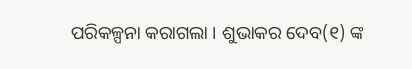ପରିକଳ୍ପନା କରାଗଲା । ଶୁଭାକର ଦେବ(୧) ଙ୍କ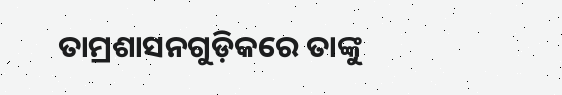ତାମ୍ରଶାସନଗୁଡ଼ିକରେ ତାଙ୍କୁ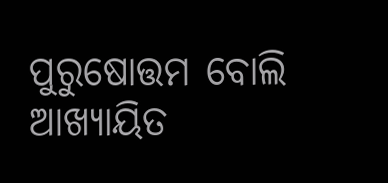ପୁରୁଷୋତ୍ତମ ବୋଲି ଆଖ୍ୟାୟିତ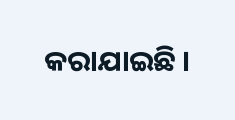କରାଯାଇଛି ।